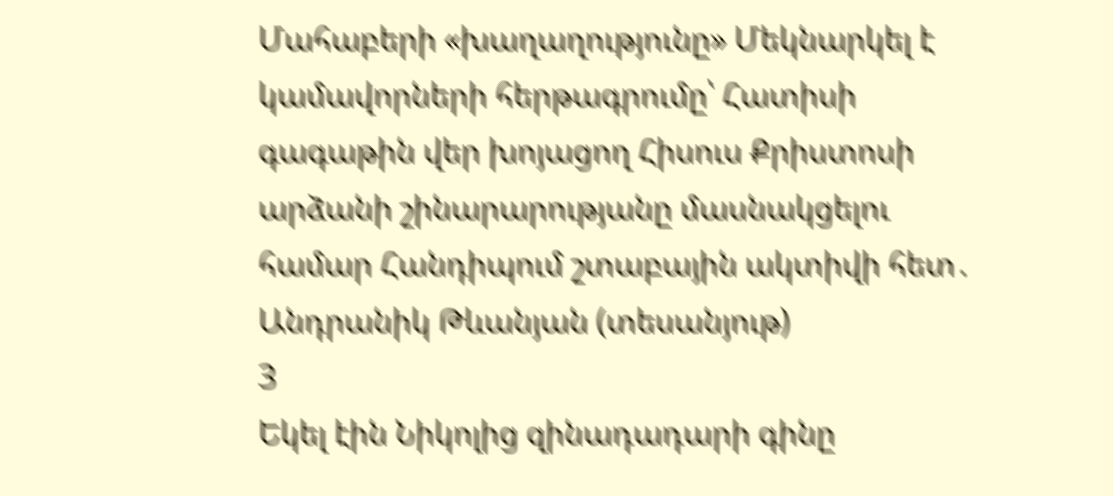Մահաբերի «խաղաղությունը» Մեկնարկել է կամավորների հերթագրումը՝ Հատիսի գագաթին վեր խոյացող Հիսուս Քրիստոսի արձանի շինարարությանը մասնակցելու համար Հանդիպում շտաբային ակտիվի հետ․ Անդրանիկ Թևանյան (տեսանյութ)
3
Եկել էին Նիկոլից զինադադարի գինը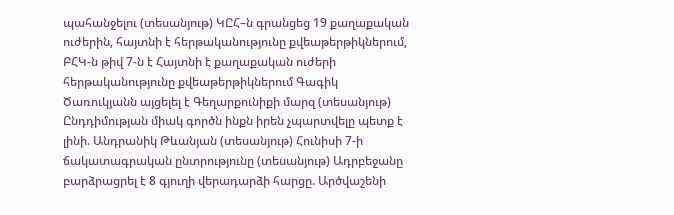պահանջելու (տեսանյութ) ԿԸՀ–ն գրանցեց 19 քաղաքական ուժերին, հայտնի է հերթականությունը քվեաթերթիկներում, ԲՀԿ-ն թիվ 7-ն է Հայտնի է քաղաքական ուժերի հերթականությունը քվեաթերթիկներում Գագիկ Ծառուկյանն այցելել է Գեղարքունիքի մարզ (տեսանյութ) Ընդդիմության միակ գործն ինքն իրեն չպարտվելը պետք է լինի. Անդրանիկ Թևանյան (տեսանյութ) Հունիսի 7-ի ճակատագրական ընտրությունը (տեսանյութ) Ադրբեջանը բարձրացրել է 8 գյուղի վերադարձի հարցը. Արծվաշենի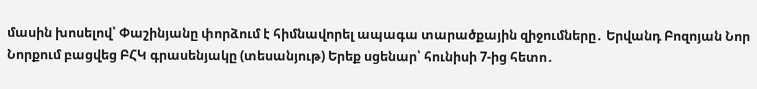մասին խոսելով՝ Փաշինյանը փորձում է հիմնավորել ապագա տարածքային զիջումները․ Երվանդ Բոզոյան Նոր Նորքում բացվեց ԲՀԿ գրասենյակը (տեսանյութ) Երեք սցենար՝ հունիսի 7-ից հետո․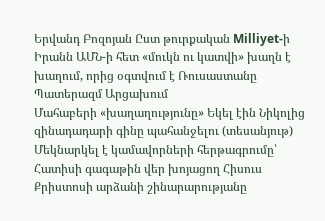Երվանդ Բոզոյան Ըստ թուրքական Milliyet-ի Իրանն ԱՄՆ-ի հետ «մուկն ու կատվի» խաղն է խաղում, որից օգտվում է Ռուսաստանը Պատերազմ Արցախում
Մահաբերի «խաղաղությունը» Եկել էին Նիկոլից զինադադարի գինը պահանջելու (տեսանյութ) Մեկնարկել է կամավորների հերթագրումը՝ Հատիսի գագաթին վեր խոյացող Հիսուս Քրիստոսի արձանի շինարարությանը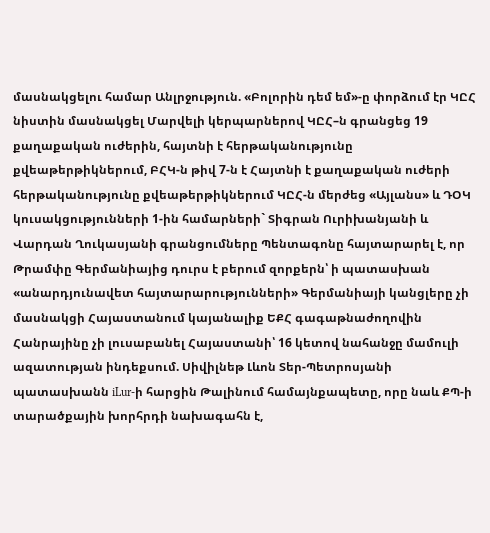մասնակցելու համար Անլրջություն. «Բոլորին դեմ եմ»-ը փորձում էր ԿԸՀ նիստին մասնակցել Մարվելի կերպարներով ԿԸՀ–ն գրանցեց 19 քաղաքական ուժերին, հայտնի է հերթականությունը քվեաթերթիկներում, ԲՀԿ-ն թիվ 7-ն է Հայտնի է քաղաքական ուժերի հերթականությունը քվեաթերթիկներում ԿԸՀ-ն մերժեց «Այլանս» և ԴՕԿ կուսակցությունների 1-ին համարների` Տիգրան Ուրիխանյանի և Վարդան Ղուկասյանի գրանցումները Պենտագոնը հայտարարել է, որ Թրամփը Գերմանիայից դուրս է բերում զորքերն՝ ի պատասխան «անարդյունավետ հայտարարությունների» Գերմանիայի կանցլերը չի մասնակցի Հայաստանում կայանալիք ԵՔՀ գագաթնաժողովին Հանրայինը չի լուսաբանել Հայաստանի՝ 16 կետով նահանջը մամուլի ազատության ինդեքսում. Սիվիլնեթ Լևոն Տեր-Պետրոսյանի պատասխանն iLur-ի հարցին Թալինում համայնքապետը, որը նաև ՔՊ-ի տարածքային խորհրդի նախագահն է,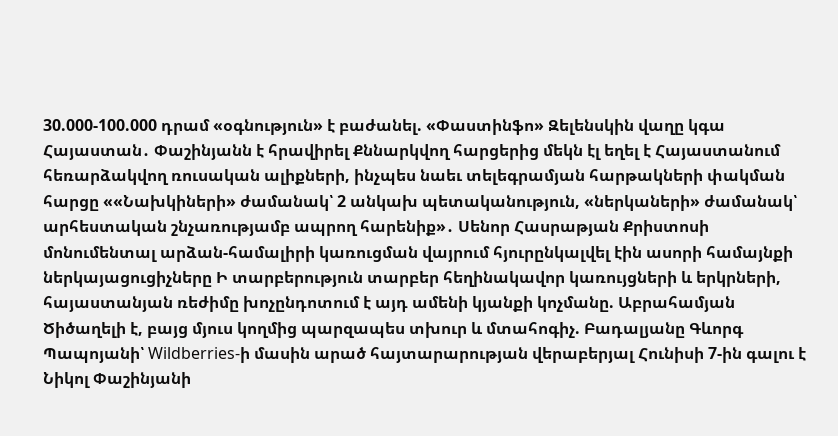30.000-100.000 դրամ «օգնություն» է բաժանել. «Փաստինֆո» Զելենսկին վաղը կգա Հայաստան․ Փաշինյանն է հրավիրել Քննարկվող հարցերից մեկն էլ եղել է Հայաստանում հեռարձակվող ռուսական ալիքների, ինչպես նաեւ տելեգրամյան հարթակների փակման հարցը ««Նախկիների» ժամանակ՝ 2 անկախ պետականություն, «ներկաների» ժամանակ՝ արհեստական շնչառությամբ ապրող հարենիք»․ Սենոր Հասրաթյան Քրիստոսի մոնումենտալ արձան-համալիրի կառուցման վայրում հյուրընկալվել էին ասորի համայնքի ներկայացուցիչները Ի տարբերություն տարբեր հեղինակավոր կառույցների և երկրների, հայաստանյան ռեժիմը խոչընդոտում է այդ ամենի կյանքի կոչմանը. Աբրահամյան Ծիծաղելի է, բայց մյուս կողմից պարզապես տխուր և մտահոգիչ. Բադալյանը Գևորգ Պապոյանի՝ Wildberries-ի մասին արած հայտարարության վերաբերյալ Հունիսի 7-ին գալու է Նիկոլ Փաշինյանի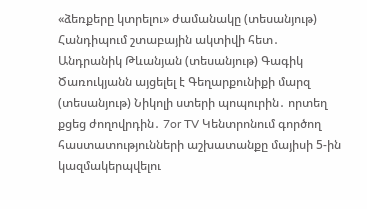«ձեռքերը կտրելու» ժամանակը (տեսանյութ) Հանդիպում շտաբային ակտիվի հետ․ Անդրանիկ Թևանյան (տեսանյութ) Գագիկ Ծառուկյանն այցելել է Գեղարքունիքի մարզ (տեսանյութ) Նիկոլի ստերի պոպուրին․ որտեղ քցեց ժողովրդին․ 7or TV Կենտրոնում գործող հաստատությունների աշխատանքը մայիսի 5-ին կազմակերպվելու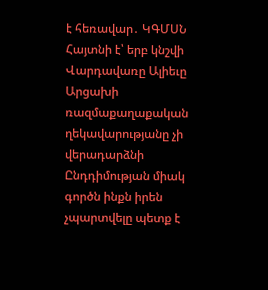է հեռավար․ ԿԳՄՍՆ Հայտնի է՝ երբ կնշվի Վարդավառը Ալիեւը Արցախի ռազմաքաղաքական ղեկավարությանը չի վերադարձնի Ընդդիմության միակ գործն ինքն իրեն չպարտվելը պետք է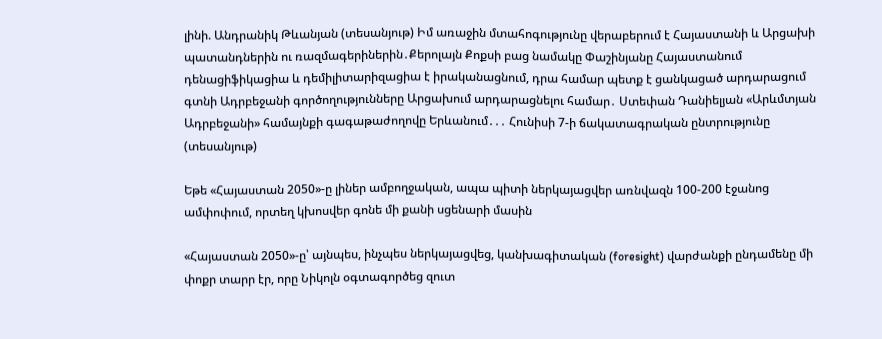լինի. Անդրանիկ Թևանյան (տեսանյութ) Իմ առաջին մտահոգությունը վերաբերում է Հայաստանի և Արցախի պատանդներին ու ռազմագերիներին․Քերոլայն Քոքսի բաց նամակը Փաշինյանը Հայաստանում դենացիֆիկացիա և դեմիլիտարիզացիա է իրականացնում, դրա համար պետք է ցանկացած արդարացում գտնի Ադրբեջանի գործողությունները Արցախում արդարացնելու համար․ Ստեփան Դանիելյան «Արևմտյան Ադրբեջանի» համայնքի գագաթաժողովը Երևանում․․․ Հունիսի 7-ի ճակատագրական ընտրությունը (տեսանյութ)

Եթե «Հայաստան 2050»-ը լիներ ամբողջական, ապա պիտի ներկայացվեր առնվազն 100-200 էջանոց ամփոփում, որտեղ կխոսվեր գոնե մի քանի սցենարի մասին

«Հայաստան 2050»-ը՝ այնպես, ինչպես ներկայացվեց, կանխագիտական (foresight) վարժանքի ընդամենը մի փոքր տարր էր, որը Նիկոլն օգտագործեց զուտ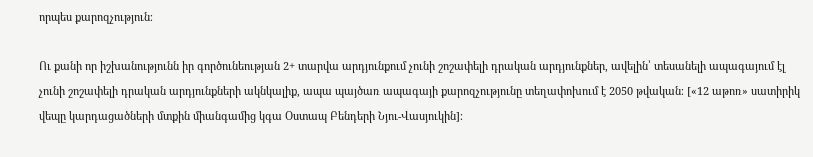որպես քարոզչություն։

Ու քանի որ իշխանությունն իր գործունեության 2+ տարվա արդյունքում չունի շոշափելի դրական արդյունքներ, ավելին՝ տեսանելի ապագայում էլ չունի շոշափելի դրական արդյունքների ակնկալիք, ապա պայծառ ապագայի քարոզչությունը տեղափոխում է 2050 թվական։ [«12 աթոռ» սատիրիկ վեպը կարդացածների մտքին միանգամից կգա Օստապ Բենդերի Նյու-Վասյուկին]։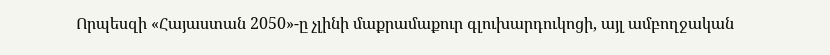Որպեսզի «Հայաստան 2050»-ը չլինի մաքրամաքուր գլուխարդուկոցի, այլ ամբողջական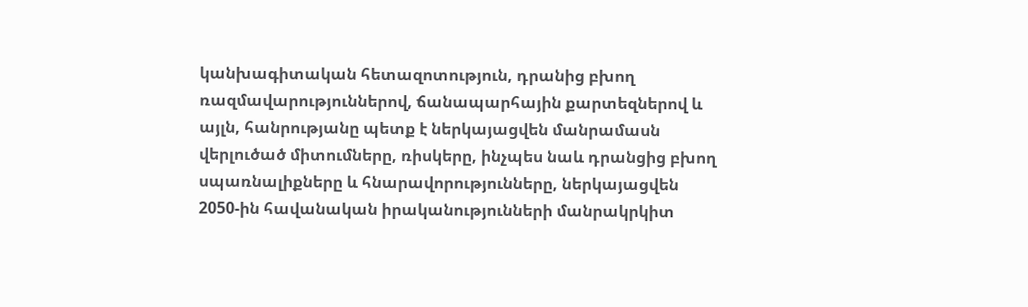կանխագիտական հետազոտություն, դրանից բխող ռազմավարություններով, ճանապարհային քարտեզներով և այլն, հանրությանը պետք է ներկայացվեն մանրամասն վերլուծած միտումները, ռիսկերը, ինչպես նաև դրանցից բխող սպառնալիքները և հնարավորությունները, ներկայացվեն 2050-ին հավանական իրականությունների մանրակրկիտ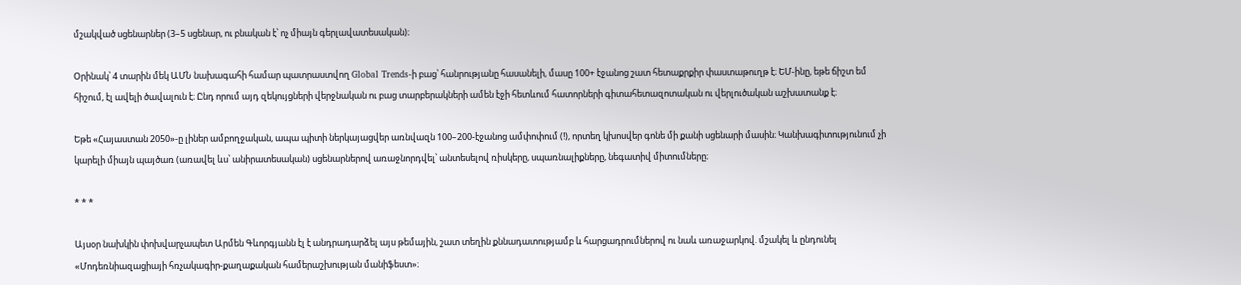մշակված սցենարներ (3–5 սցենար, ու բնական է՝ ոչ միայն գերլավատեսական)։

Օրինակ՝ 4 տարին մեկ ԱՄՆ նախագահի համար պատրաստվող Global Trends-ի բաց՝ հանրությանը հասանելի, մասը 100+ էջանոց շատ հետաքրքիր փաստաթուղթ է։ ԵՄ-ինը, եթե ճիշտ եմ հիշում, էլ ավելի ծավալուն է։ Ընդ որում այդ զեկույցների վերջնական ու բաց տարբերակների ամեն էջի հետևում հատորների գիտահետազոտական ու վերլուծական աշխատանք է։

Եթե «Հայաստան 2050»-ը լիներ ամբողջական, ապա պիտի ներկայացվեր առնվազն 100–200-էջանոց ամփոփում (!), որտեղ կխոսվեր գոնե մի քանի սցենարի մասին։ Կանխագիտությունում չի կարելի միայն պայծառ (առավել ևս՝ անիրատեսական) սցենարներով առաջնորդվել՝ անտեսելով ռիսկերը, սպառնալիքները, նեգատիվ միտումները։

* * *

Այսօր նախկին փոխվարչապետ Արմեն Գևորգյանն էլ է անդրադարձել այս թեմային, շատ տեղին քննադատությամբ և հարցադրումներով ու նաև առաջարկով. մշակել և ընդունել «Մոդեռնիազացիայի հռչակագիր-քաղաքական համերաշխության մանիֆեստ»։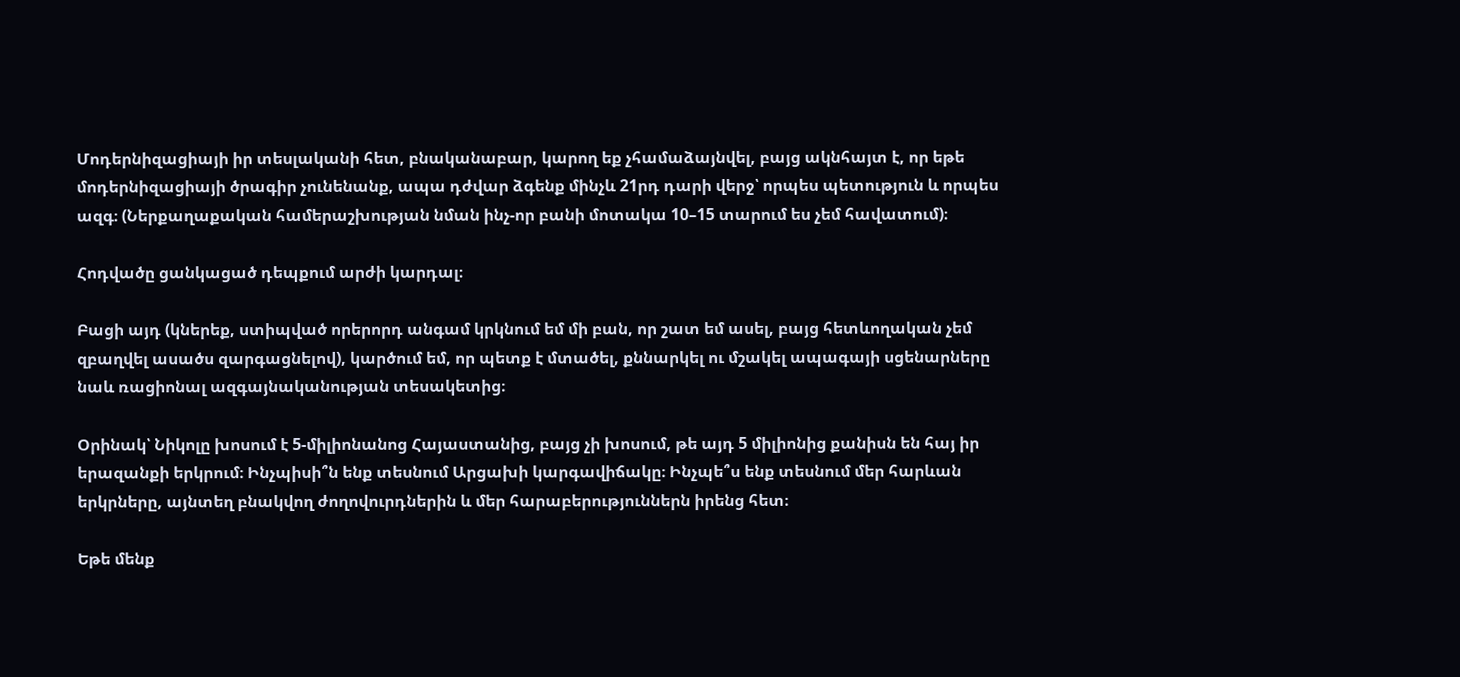Մոդերնիզացիայի իր տեսլականի հետ, բնականաբար, կարող եք չհամաձայնվել, բայց ակնհայտ է, որ եթե մոդերնիզացիայի ծրագիր չունենանք, ապա դժվար ձգենք մինչև 21րդ դարի վերջ՝ որպես պետություն և որպես ազգ։ (Ներքաղաքական համերաշխության նման ինչ-որ բանի մոտակա 10–15 տարում ես չեմ հավատում)։

Հոդվածը ցանկացած դեպքում արժի կարդալ։

Բացի այդ (կներեք, ստիպված որերորդ անգամ կրկնում եմ մի բան, որ շատ եմ ասել, բայց հետևողական չեմ զբաղվել ասածս զարգացնելով), կարծում եմ, որ պետք է մտածել, քննարկել ու մշակել ապագայի սցենարները նաև ռացիոնալ ազգայնականության տեսակետից։

Օրինակ՝ Նիկոլը խոսում է 5-միլիոնանոց Հայաստանից, բայց չի խոսում, թե այդ 5 միլիոնից քանիսն են հայ իր երազանքի երկրում։ Ինչպիսի՞ն ենք տեսնում Արցախի կարգավիճակը։ Ինչպե՞ս ենք տեսնում մեր հարևան երկրները, այնտեղ բնակվող ժողովուրդներին և մեր հարաբերություններն իրենց հետ։

Եթե մենք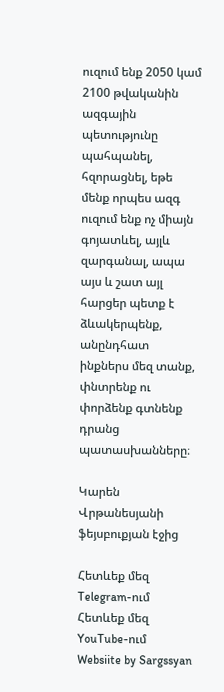ուզում ենք 2050 կամ 2100 թվականին ազգային պետությունը պահպանել, հզորացնել, եթե մենք որպես ազգ ուզում ենք ոչ միայն գոյատևել, այլև զարգանալ, ապա այս և շատ այլ հարցեր պետք է ձևակերպենք, անընդհատ ինքներս մեզ տանք, փնտրենք ու փորձենք գտնենք դրանց պատասխանները։

Կարեն Վրթանեսյանի ֆեյսբուքյան էջից

Հետևեք մեզ Telegram-ում
Հետևեք մեզ YouTube-ում
Websiite by Sargssyan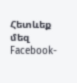Հետևեք մեզ Facebook-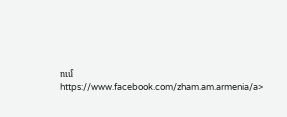ում https://www.facebook.com/zham.am.armenia/a>